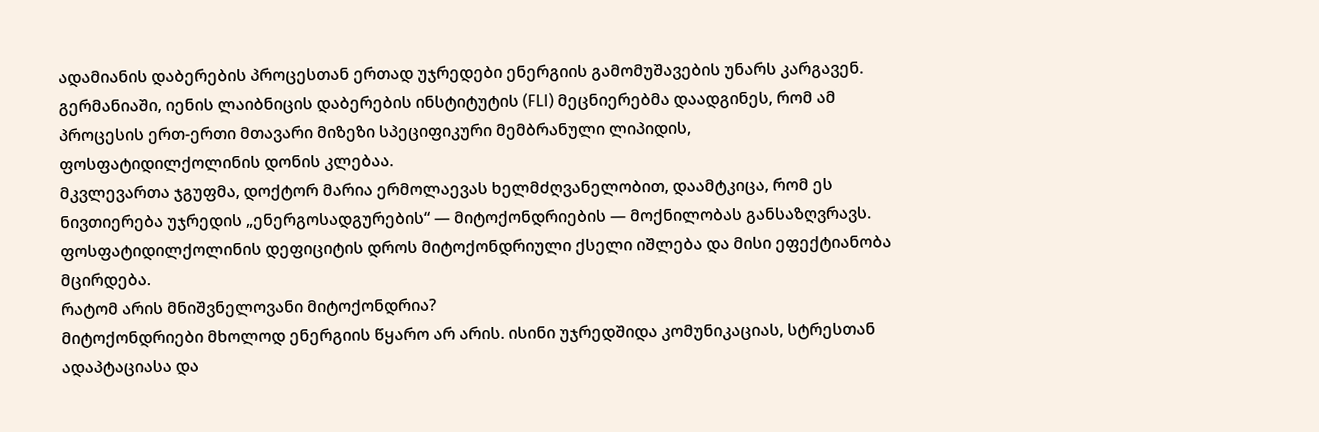ადამიანის დაბერების პროცესთან ერთად უჯრედები ენერგიის გამომუშავების უნარს კარგავენ. გერმანიაში, იენის ლაიბნიცის დაბერების ინსტიტუტის (FLI) მეცნიერებმა დაადგინეს, რომ ამ პროცესის ერთ-ერთი მთავარი მიზეზი სპეციფიკური მემბრანული ლიპიდის, ფოსფატიდილქოლინის დონის კლებაა.
მკვლევართა ჯგუფმა, დოქტორ მარია ერმოლაევას ხელმძღვანელობით, დაამტკიცა, რომ ეს ნივთიერება უჯრედის „ენერგოსადგურების“ — მიტოქონდრიების — მოქნილობას განსაზღვრავს. ფოსფატიდილქოლინის დეფიციტის დროს მიტოქონდრიული ქსელი იშლება და მისი ეფექტიანობა მცირდება.
რატომ არის მნიშვნელოვანი მიტოქონდრია?
მიტოქონდრიები მხოლოდ ენერგიის წყარო არ არის. ისინი უჯრედშიდა კომუნიკაციას, სტრესთან ადაპტაციასა და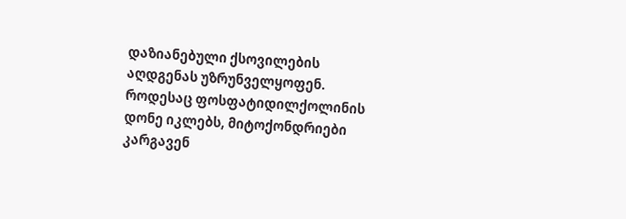დაზიანებული ქსოვილების აღდგენას უზრუნველყოფენ. როდესაც ფოსფატიდილქოლინის დონე იკლებს, მიტოქონდრიები კარგავენ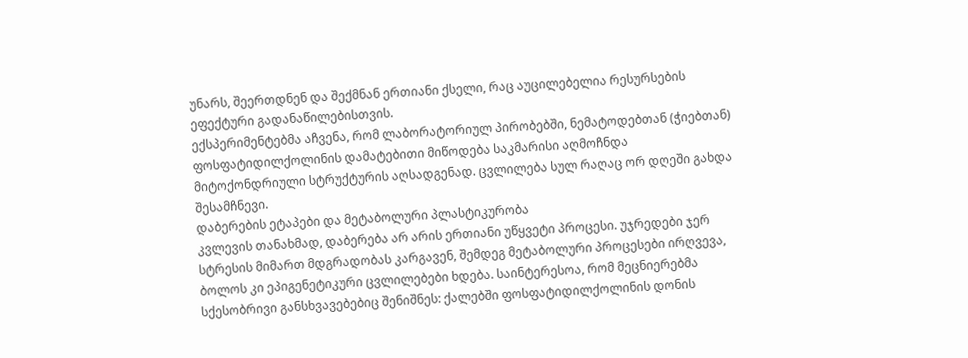უნარს, შეერთდნენ და შექმნან ერთიანი ქსელი, რაც აუცილებელია რესურსების ეფექტური გადანაწილებისთვის.
ექსპერიმენტებმა აჩვენა, რომ ლაბორატორიულ პირობებში, ნემატოდებთან (ჭიებთან) ფოსფატიდილქოლინის დამატებითი მიწოდება საკმარისი აღმოჩნდა მიტოქონდრიული სტრუქტურის აღსადგენად. ცვლილება სულ რაღაც ორ დღეში გახდა შესამჩნევი.
დაბერების ეტაპები და მეტაბოლური პლასტიკურობა
კვლევის თანახმად, დაბერება არ არის ერთიანი უწყვეტი პროცესი. უჯრედები ჯერ სტრესის მიმართ მდგრადობას კარგავენ, შემდეგ მეტაბოლური პროცესები ირღვევა, ბოლოს კი ეპიგენეტიკური ცვლილებები ხდება. საინტერესოა, რომ მეცნიერებმა სქესობრივი განსხვავებებიც შენიშნეს: ქალებში ფოსფატიდილქოლინის დონის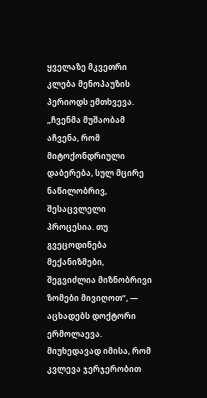ყველაზე მკვეთრი კლება მენოპაუზის პერიოდს ემთხვევა.
„ჩვენმა მუშაობამ აჩვენა, რომ მიტოქონდრიული დაბერება, სულ მცირე ნაწილობრივ, შესაცვლელი პროცესია. თუ გვეცოდინება მექანიზმები, შეგვიძლია მიზნობრივი ზომები მივიღოთ“, — აცხადებს დოქტორი ერმოლაევა.
მიუხედავად იმისა, რომ კვლევა ჯერჯერობით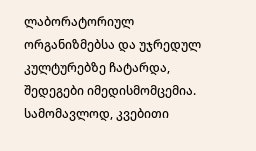ლაბორატორიულ ორგანიზმებსა და უჯრედულ კულტურებზე ჩატარდა, შედეგები იმედისმომცემია. სამომავლოდ, კვებითი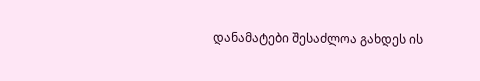დანამატები შესაძლოა გახდეს ის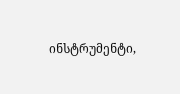ინსტრუმენტი,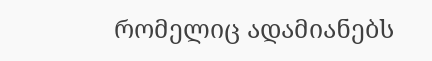რომელიც ადამიანებს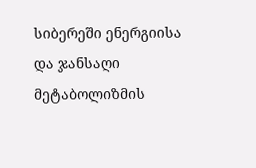სიბერეში ენერგიისა და ჯანსაღი მეტაბოლიზმის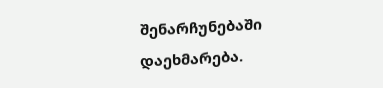შენარჩუნებაში დაეხმარება.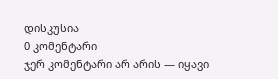დისკუსია
0 კომენტარი
ჯერ კომენტარი არ არის — იყავი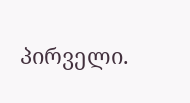პირველი.